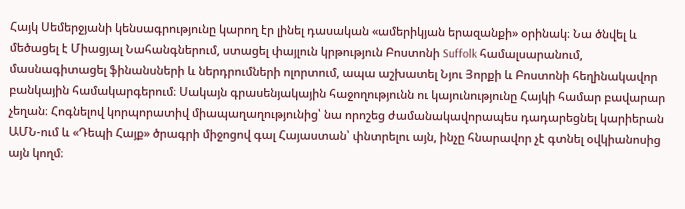Հայկ Սեմերջյանի կենսագրությունը կարող էր լինել դասական «ամերիկյան երազանքի» օրինակ։ Նա ծնվել և մեծացել է Միացյալ Նահանգներում, ստացել փայլուն կրթություն Բոստոնի Suffolk համալսարանում, մասնագիտացել ֆինանսների և ներդրումների ոլորտում, ապա աշխատել Նյու Յորքի և Բոստոնի հեղինակավոր բանկային համակարգերում։ Սակայն գրասենյակային հաջողությունն ու կայունությունը Հայկի համար բավարար չեղան։ Հոգնելով կորպորատիվ միապաղաղությունից՝ նա որոշեց ժամանակավորապես դադարեցնել կարիերան ԱՄՆ-ում և «Դեպի Հայք» ծրագրի միջոցով գալ Հայաստան՝ փնտրելու այն, ինչը հնարավոր չէ գտնել օվկիանոսից այն կողմ։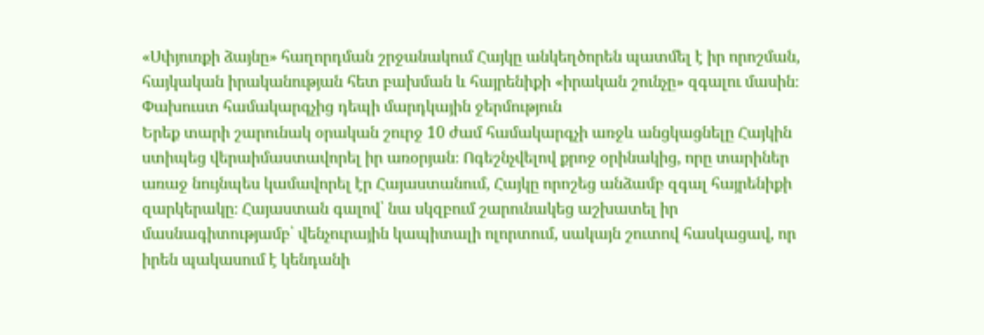«Սփյուռքի ձայնը» հաղորդման շրջանակում Հայկը անկեղծորեն պատմել է իր որոշման, հայկական իրականության հետ բախման և հայրենիքի «իրական շունչը» զգալու մասին։
Փախուստ համակարգչից դեպի մարդկային ջերմություն
Երեք տարի շարունակ օրական շուրջ 10 ժամ համակարգչի առջև անցկացնելը Հայկին ստիպեց վերաիմաստավորել իր առօրյան։ Ոգեշնչվելով քրոջ օրինակից, որը տարիներ առաջ նույնպես կամավորել էր Հայաստանում, Հայկը որոշեց անձամբ զգալ հայրենիքի զարկերակը։ Հայաստան գալով՝ նա սկզբում շարունակեց աշխատել իր մասնագիտությամբ՝ վենչուրային կապիտալի ոլորտում, սակայն շուտով հասկացավ, որ իրեն պակասում է կենդանի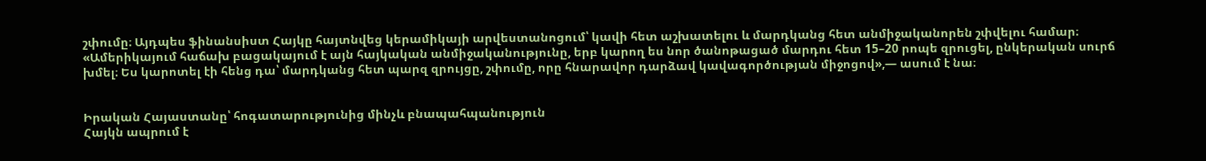շփումը։ Այդպես ֆինանսիստ Հայկը հայտնվեց կերամիկայի արվեստանոցում՝ կավի հետ աշխատելու և մարդկանց հետ անմիջականորեն շփվելու համար։ «Ամերիկայում հաճախ բացակայում է այն հայկական անմիջականությունը, երբ կարող ես նոր ծանոթացած մարդու հետ 15–20 րոպե զրուցել, ընկերական սուրճ խմել։ Ես կարոտել էի հենց դա՝ մարդկանց հետ պարզ զրույցը, շփումը, որը հնարավոր դարձավ կավագործության միջոցով»,— ասում է նա։


Իրական Հայաստանը՝ հոգատարությունից մինչև բնապահպանություն
Հայկն ապրում է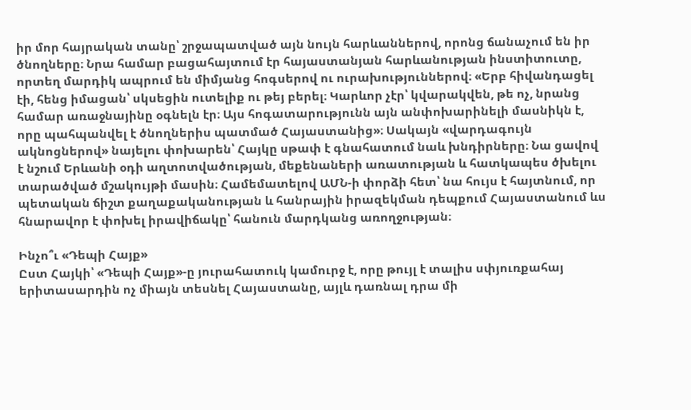իր մոր հայրական տանը՝ շրջապատված այն նույն հարևաններով, որոնց ճանաչում են իր ծնողները։ Նրա համար բացահայտում էր հայաստանյան հարևանության ինստիտուտը, որտեղ մարդիկ ապրում են միմյանց հոգսերով ու ուրախություններով։ «Երբ հիվանդացել էի, հենց իմացան՝ սկսեցին ուտելիք ու թեյ բերել։ Կարևոր չէր՝ կվարակվեն, թե ոչ, նրանց համար առաջնայինը օգնելն էր։ Այս հոգատարությունն այն անփոխարինելի մասնիկն է, որը պահպանվել է ծնողներիս պատմած Հայաստանից»։ Սակայն «վարդագույն ակնոցներով» նայելու փոխարեն՝ Հայկը սթափ է գնահատում նաև խնդիրները։ Նա ցավով է նշում Երևանի օդի աղտոտվածության, մեքենաների առատության և հատկապես ծխելու տարածված մշակույթի մասին։ Համեմատելով ԱՄՆ-ի փորձի հետ՝ նա հույս է հայտնում, որ պետական ճիշտ քաղաքականության և հանրային իրազեկման դեպքում Հայաստանում ևս հնարավոր է փոխել իրավիճակը՝ հանուն մարդկանց առողջության։

Ինչո՞ւ «Դեպի Հայք»
Ըստ Հայկի՝ «Դեպի Հայք»-ը յուրահատուկ կամուրջ է, որը թույլ է տալիս սփյուռքահայ երիտասարդին ոչ միայն տեսնել Հայաստանը, այլև դառնալ դրա մի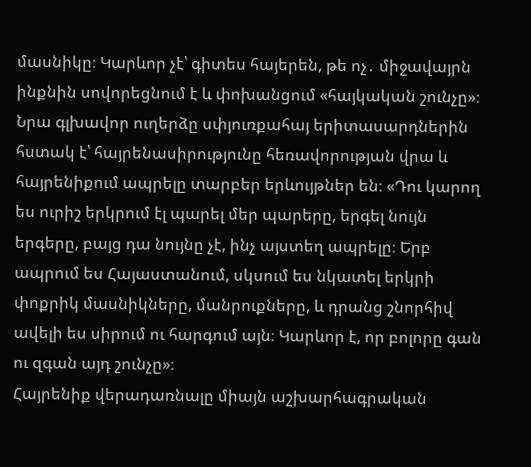մասնիկը։ Կարևոր չէ՝ գիտես հայերեն, թե ոչ․ միջավայրն ինքնին սովորեցնում է և փոխանցում «հայկական շունչը»։ Նրա գլխավոր ուղերձը սփյուռքահայ երիտասարդներին հստակ է՝ հայրենասիրությունը հեռավորության վրա և հայրենիքում ապրելը տարբեր երևույթներ են։ «Դու կարող ես ուրիշ երկրում էլ պարել մեր պարերը, երգել նույն երգերը, բայց դա նույնը չէ, ինչ այստեղ ապրելը։ Երբ ապրում ես Հայաստանում, սկսում ես նկատել երկրի փոքրիկ մասնիկները, մանրուքները, և դրանց շնորհիվ ավելի ես սիրում ու հարգում այն։ Կարևոր է, որ բոլորը գան ու զգան այդ շունչը»։
Հայրենիք վերադառնալը միայն աշխարհագրական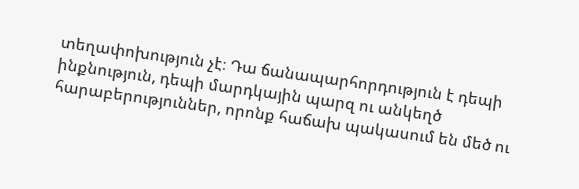տեղափոխություն չէ։ Դա ճանապարհորդություն է դեպի ինքնություն, դեպի մարդկային պարզ ու անկեղծ հարաբերություններ, որոնք հաճախ պակասում են մեծ ու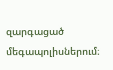զարգացած մեգապոլիսներում։